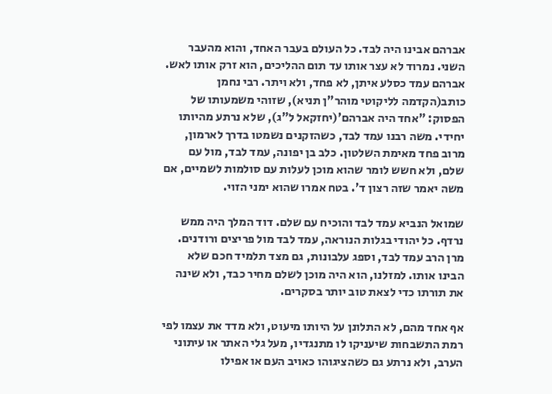אברהם אבינו היה לבד. כל העולם בעבר האחד, והוא מהעבר השני. נמרוד לא עצר אותו עד תום ההליכים, הוא זרק אותו לאש. אברהם עמד כסלע איתן, לא פחד, ולא ויתר. רבי נחמן כותב(הקדמה לליקוטי מוהר"ן תניא), שזוהי משמעותו של הפסוק: "אחד היה אברהם'(יחזקאל ל"ג), שלא נרתע מהיותו יחידי. משה רבנו עמד לבד, כשהזקנים נשמטו בדרך לארמון, מרוב פחד מאימת השלטון. כלב בן יפונה, עמד לבד, מול עם שלם, ולא חשש לומר שהוא מוכן לעלות עם סולמות לשמיים, אם משה יאמר שזה רצון ד'. בטח אמרו שהוא ימני הזוי.

שמואל הנביא עמד לבד והוכיח עם שלם. דוד המלך היה ממש נרדף. כל יהודי בגלות הנוראה, עמד לבד מול פריצים ורודנים. מרן הרב עמד לבד, וספג עלבונות, גם מצד תלמיד חכם שלא הבינו אותו. למזלנו, הוא היה מוכן לשלם מחיר כבד, ולא שינה את תורתו כדי לצאת טוב יותר בסקרים.

אף אחד מהם, לא התלונן על היותו מיעוט, ולא מדד את עצמו לפי רמת התשבחות שיעניקו לו מתנגדיו, מעל גלי האתר או עיתוני הערב, ולא נרתע גם כשהציגוהו כאויב העם או אפילו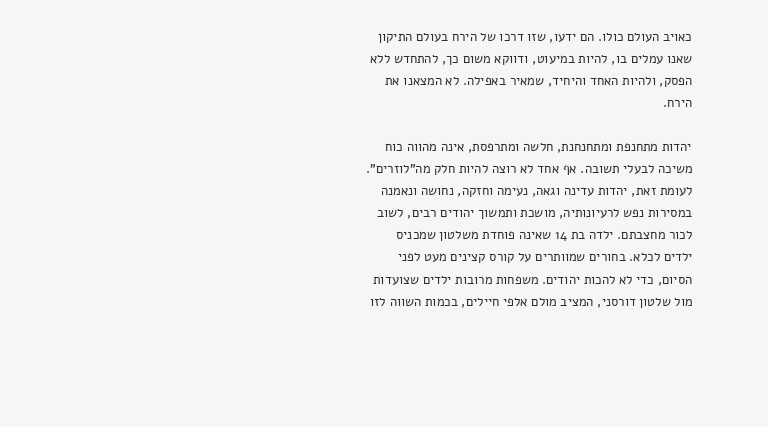כאויב העולם כולו. הם ידעו, שזו דרכו של הירח בעולם התיקון שאנו עמלים בו, להיות במיעוט, ודווקא משום כך, להתחדש ללא הפסק, ולהיות האחד והיחיד, שמאיר באפילה. לא המצאנו את הירח.

יהדות מתחנפת ומתחנחנת, חלשה ומתרפסת, אינה מהווה כוח משיכה לבעלי תשובה. אף אחד לא רוצה להיות חלק מה"לוזרים". לעומת זאת, יהדות עדינה וגאה, נעימה וחזקה, נחושה ונאמנה במסירות נפש לרעיונותיה, מושכת ותמשוך יהודים רבים, לשוב לכור מחצבתם. ילדה בת 14 שאינה פוחדת משלטון שמכניס ילדים לכלא. בחורים שמוותרים על קורס קצינים מעט לפני הסיום, כדי לא להכות יהודים. משפחות מרובות ילדים שצועדות מול שלטון דורסני, המציב מולם אלפי חיילים, בכמות השווה לזו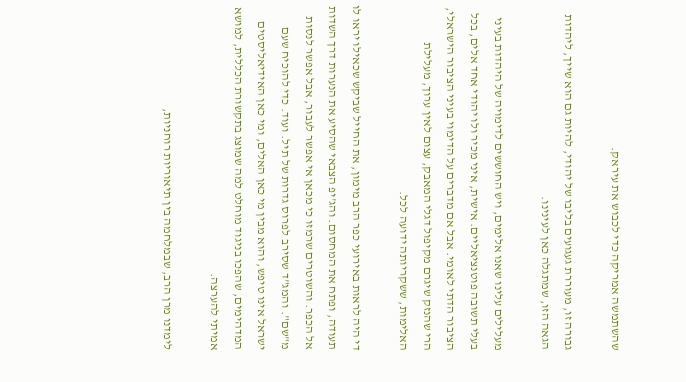שהשתמשה אמריקה כדי לכבוש את עיראק.

גבורה זו, מעוררת געגועים בליבו של יהודי, להיות גם הוא שייך, ליהדות הגאה הזו, שמתגלה כאן לעינינו.

מעלילים עלינו שאנו אלימים, ויש החוששים לדימויה של היהדות בעיני בעלי תשובה פוטנציאליים. אישית, איני מכיר ולו יהודי אחד אלים, בכל הציבור הדתי לאומי. אבל אם מדברים על הדימוי בעיני הציבור הישראלי, הרי שהנזק שיגרם מקיפול דגלי המאבק, עצום לאין ערוך, מעלילת האלימות, ששקריותה ידועה לכל.

די היה לראות באירועי כפר הרב מימון, את החייל שביקש שכאילו יראו לו תעודה, ופתח את המחסום. והג'יפ הצבאי שהסיע את הנערות דרך השדות אל הכפר. והשוטרים שרמזו כי מכאן אי אפשר לעבור, אבל אפשר לנסות מ"שם". והמג"ד שסירב לפרוס גדרות של תיל. ועוד. כדי להוכיח שעם ישראל אינו טיפש, והוא מבין מי כאן האלים, ומי כאן האידיאליסטים המדהימים, שהפכו בניגוד מוחלט למה שמוצג בתקשורת הכללית, למושא אמיתי להערצה.

לימדנו מרן הרב, שבמלחמה בין תיאוריות רוחניות,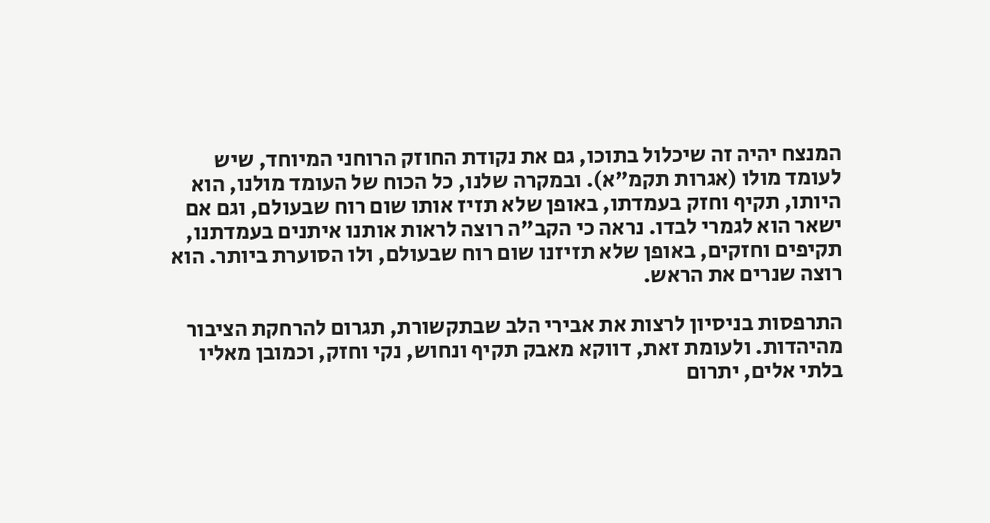המנצח יהיה זה שיכלול בתוכו, גם את נקודת החוזק הרוחני המיוחד, שיש לעומד מולו (אגרות תקמ"א). ובמקרה שלנו, כל הכוח של העומד מולנו, הוא היותו, תקיף וחזק בעמדתו, באופן שלא תזיז אותו שום רוח שבעולם, וגם אם ישאר הוא לגמרי לבדו. נראה כי הקב"ה רוצה לראות אותנו איתנים בעמדתנו, תקיפים וחזקים, באופן שלא תזיזנו שום רוח שבעולם, ולו הסוערת ביותר. הוא רוצה שנרים את הראש.

התרפסות בניסיון לרצות את אבירי הלב שבתקשורת, תגרום להרחקת הציבור מהיהדות. ולעומת זאת, דווקא מאבק תקיף ונחוש, נקי וחזק, וכמובן מאליו בלתי אלים, יתרום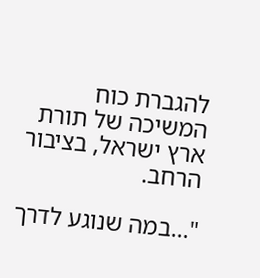להגברת כוח המשיכה של תורת ארץ ישראל, בציבור הרחב.

"...במה שנוגע לדרך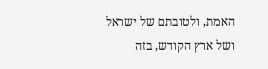האמת, ולטובתם של ישראל ושל ארץ הקודש, בזה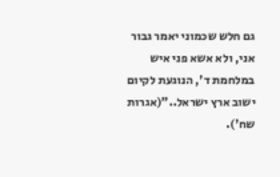גם חלש שכמוני יאמר גבור אני, ולא אשא פני איש במלחמת ד', הנוגעת לקיום ישוב ארץ ישראל.."(אגרות שח').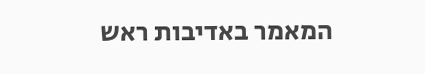המאמר באדיבות ראש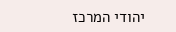יהודי המרכז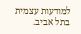למודעות עצמית בתל אביב.